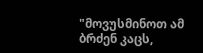"მოვუსმინოთ ამ ბრძენ კაცს,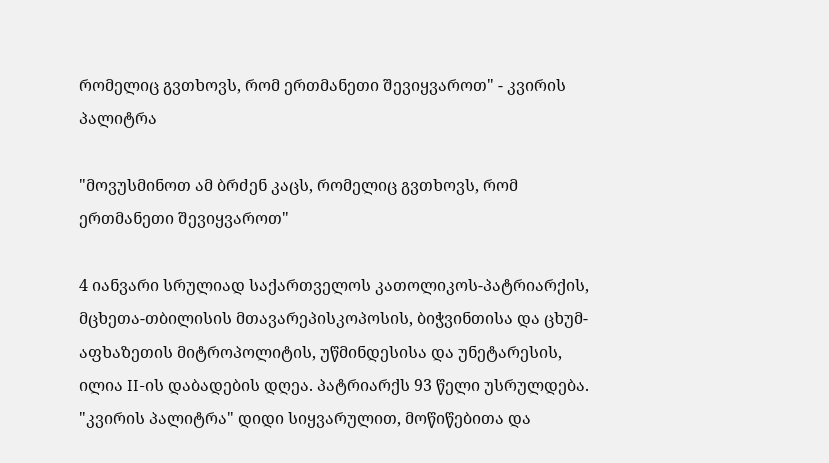რომელიც გვთხოვს, რომ ერთმანეთი შევიყვაროთ" - კვირის პალიტრა

"მოვუსმინოთ ამ ბრძენ კაცს, რომელიც გვთხოვს, რომ ერთმანეთი შევიყვაროთ"

4 იანვარი სრულიად საქართველოს კათოლიკოს-პატრიარქის, მცხეთა-თბილისის მთავარეპისკოპოსის, ბიჭვინთისა და ცხუმ-აფხაზეთის მიტროპოლიტის, უწმინდესისა და უნეტარესის, ილია II-ის დაბადების დღეა. პატრიარქს 93 წელი უსრულდება. "კვირის პალიტრა" დიდი სიყვარულით, მოწიწებითა და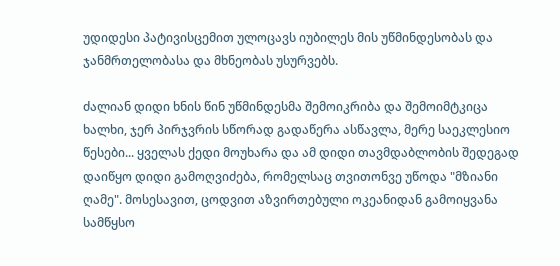უდიდესი პატივისცემით ულოცავს იუბილეს მის უწმინდესობას და ჯანმრთელობასა და მხნეობას უსურვებს.

ძალიან დიდი ხნის წინ უწმინდესმა შემოიკრიბა და შემოიმტკიცა ხალხი, ჯერ პირჯვრის სწორად გადაწერა ასწავლა, მერე საეკლესიო წესები... ყველას ქედი მოუხარა და ამ დიდი თავმდაბლობის შედეგად დაიწყო დიდი გამოღვიძება, რომელსაც თვითონვე უწოდა "მზიანი ღამე". მოსესავით, ცოდვით აზვირთებული ოკეანიდან გამოიყვანა სამწყსო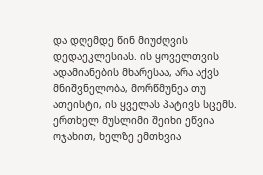და დღემდე წინ მიუძღვის დედაეკლესიას. ის ყოველთვის ადამიანების მხარესაა, არა აქვს მნიშვნელობა, მორწმუნეა თუ ათეისტი, ის ყველას პატივს სცემს. ერთხელ მუსლიმი შეიხი ეწვია ოჯახით, ხელზე ემთხვია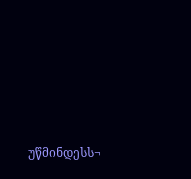უწმინდესს¬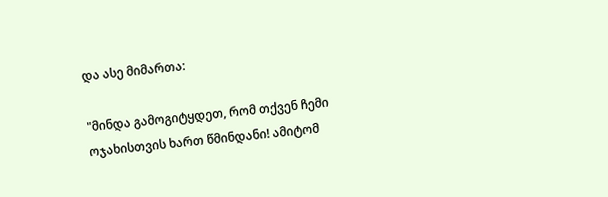და ასე მიმართა:

"მინდა გამოგიტყდეთ, რომ თქვენ ჩემი ოჯახისთვის ხართ წმინდანი! ამიტომ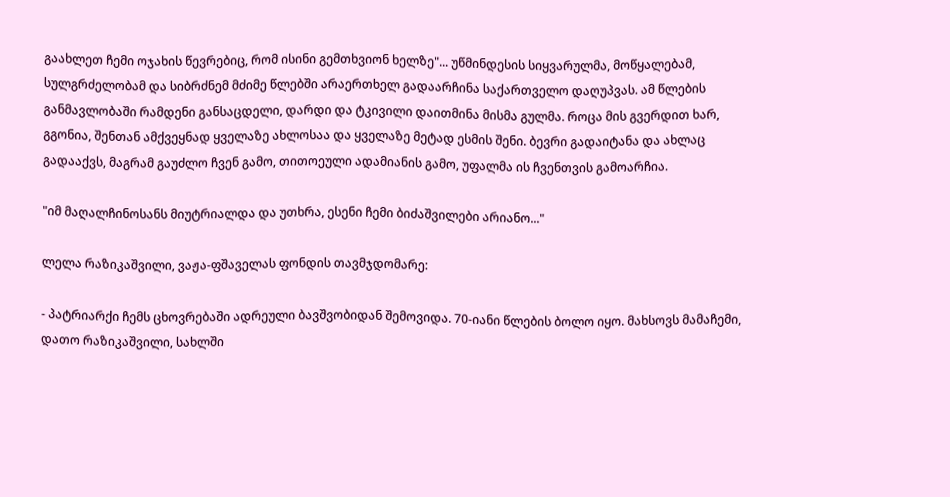გაახლეთ ჩემი ოჯახის წევრებიც, რომ ისინი გემთხვიონ ხელზე"... უწმინდესის სიყვარულმა, მოწყალებამ, სულგრძელობამ და სიბრძნემ მძიმე წლებში არაერთხელ გადაარჩინა საქართველო დაღუპვას. ამ წლების განმავლობაში რამდენი განსაცდელი, დარდი და ტკივილი დაითმინა მისმა გულმა. როცა მის გვერდით ხარ, გგონია, შენთან ამქვეყნად ყველაზე ახლოსაა და ყველაზე მეტად ესმის შენი. ბევრი გადაიტანა და ახლაც გადააქვს, მაგრამ გაუძლო ჩვენ გამო, თითოეული ადამიანის გამო, უფალმა ის ჩვენთვის გამოარჩია.

"იმ მაღალჩინოსანს მიუტრიალდა და უთხრა, ესენი ჩემი ბიძაშვილები არიანო..."

ლელა რაზიკაშვილი, ვაჟა-ფშაველას ფონდის თავმჯდომარე:

- პატრიარქი ჩემს ცხოვრებაში ადრეული ბავშვობიდან შემოვიდა. 70-იანი წლების ბოლო იყო. მახსოვს მამაჩემი, დათო რაზიკაშვილი, სახლში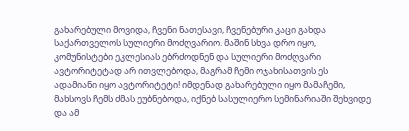გახარებული მოვიდა, ჩვენი ნათესავი, ჩვენებური კაცი გახდა საქართველოს სულიერი მოძღვარიო. მაშინ სხვა დრო იყო, კომუნისტები ეკლესიას ებრძოდნენ და სულიერი მოძღვარი ავტორიტეტად არ ითვლებოდა, მაგრამ ჩემი ოჯახისათვის ეს ადამიანი იყო ავტორიტეტი! იმდენად გახარებული იყო მამაჩემი, მახსოვს ჩემს ძმას ეუბნებოდა, იქნებ სასულიერო სემინარიაში შეხვიდე და ამ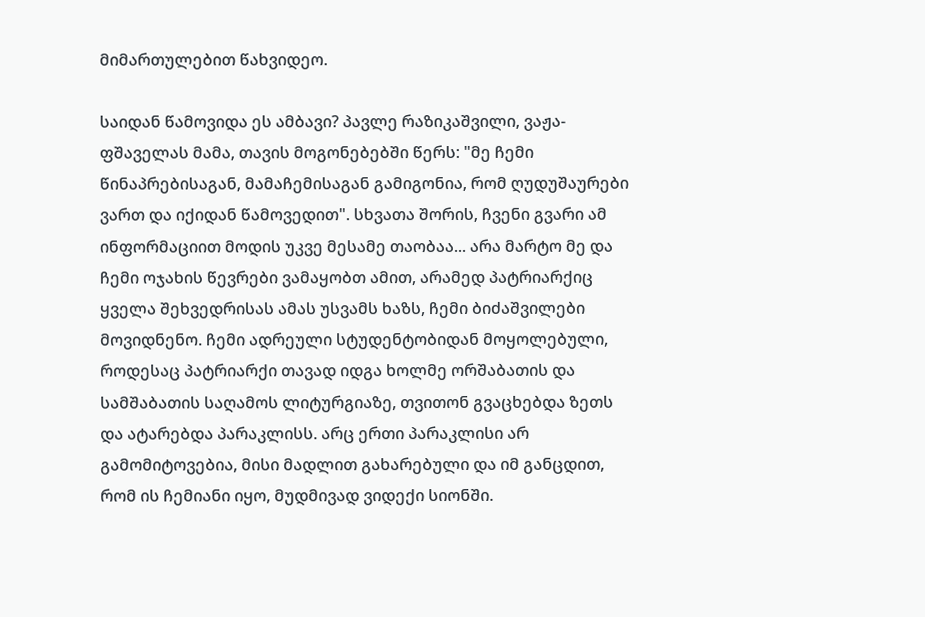მიმართულებით წახვიდეო.

საიდან წამოვიდა ეს ამბავი? პავლე რაზიკაშვილი, ვაჟა-ფშაველას მამა, თავის მოგონებებში წერს: "მე ჩემი წინაპრებისაგან, მამაჩემისაგან გამიგონია, რომ ღუდუშაურები ვართ და იქიდან წამოვედით". სხვათა შორის, ჩვენი გვარი ამ ინფორმაციით მოდის უკვე მესამე თაობაა... არა მარტო მე და ჩემი ოჯახის წევრები ვამაყობთ ამით, არამედ პატრიარქიც ყველა შეხვედრისას ამას უსვამს ხაზს, ჩემი ბიძაშვილები მოვიდნენო. ჩემი ადრეული სტუდენტობიდან მოყოლებული, როდესაც პატრიარქი თავად იდგა ხოლმე ორშაბათის და სამშაბათის საღამოს ლიტურგიაზე, თვითონ გვაცხებდა ზეთს და ატარებდა პარაკლისს. არც ერთი პარაკლისი არ გამომიტოვებია, მისი მადლით გახარებული და იმ განცდით, რომ ის ჩემიანი იყო, მუდმივად ვიდექი სიონში.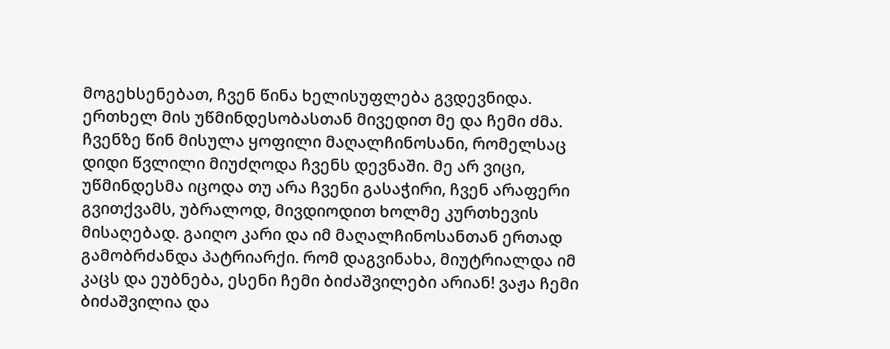მოგეხსენებათ, ჩვენ წინა ხელისუფლება გვდევნიდა. ერთხელ მის უწმინდესობასთან მივედით მე და ჩემი ძმა. ჩვენზე წინ მისულა ყოფილი მაღალჩინოსანი, რომელსაც დიდი წვლილი მიუძღოდა ჩვენს დევნაში. მე არ ვიცი, უწმინდესმა იცოდა თუ არა ჩვენი გასაჭირი, ჩვენ არაფერი გვითქვამს, უბრალოდ, მივდიოდით ხოლმე კურთხევის მისაღებად. გაიღო კარი და იმ მაღალჩინოსანთან ერთად გამობრძანდა პატრიარქი. რომ დაგვინახა, მიუტრიალდა იმ კაცს და ეუბნება, ესენი ჩემი ბიძაშვილები არიან! ვაჟა ჩემი ბიძაშვილია და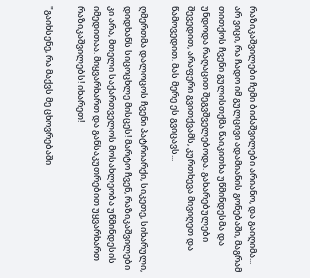რაზიკაშვილები ჩემი ბიძაშვილები არიანო, და გაიღიმა... არ ვიცი, რა ჩადო იმ გულცივი ადამიანის გონებაში, მაგრამ თითქოს ჩვენი გულისთქმა წაიკითხა უწმინდესმა და უნდოდა რაღაცით შეგვშველებოდა. გახარებულები შევედით, არაფერი გვითქვამს, კურთხევა მივიღეთ და წამოვედით. მას მერე ეს გვიცავს...

ღმერთმა დალოცოს ჩვენი პატრიარქი, სიკეთე, სიხარული, დიდხანს სიცოცხლე მისცეს! მარტო ჩვენ, რაზიკაშვილები კი არა, მთელი საქართველოს მოსახლეობა უწმინდესის იმედითაა. მიყვარხართ და განსაკუთრებით უყვარხართ რაზიკაშვილებს! იხარეთ!

"გაიხსენე, რა მაქვს მე ცხოვრებაში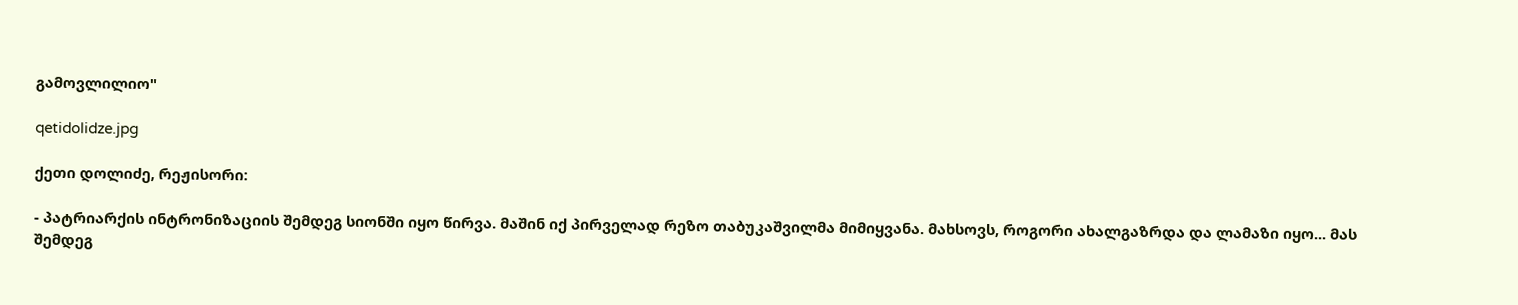გამოვლილიო"

qetidolidze.jpg

ქეთი დოლიძე, რეჟისორი:

- პატრიარქის ინტრონიზაციის შემდეგ სიონში იყო წირვა. მაშინ იქ პირველად რეზო თაბუკაშვილმა მიმიყვანა. მახსოვს, როგორი ახალგაზრდა და ლამაზი იყო... მას შემდეგ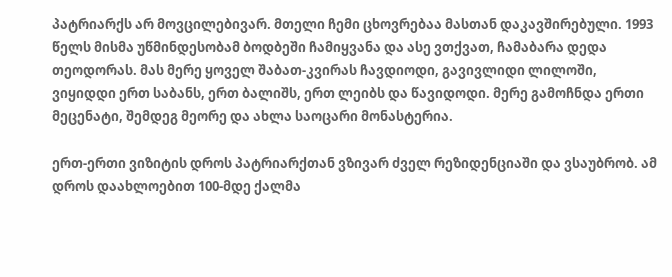პატრიარქს არ მოვცილებივარ. მთელი ჩემი ცხოვრებაა მასთან დაკავშირებული. 1993 წელს მისმა უწმინდესობამ ბოდბეში ჩამიყვანა და ასე ვთქვათ, ჩამაბარა დედა თეოდორას. მას მერე ყოველ შაბათ-კვირას ჩავდიოდი, გავივლიდი ლილოში, ვიყიდდი ერთ საბანს, ერთ ბალიშს, ერთ ლეიბს და წავიდოდი. მერე გამოჩნდა ერთი მეცენატი, შემდეგ მეორე და ახლა საოცარი მონასტერია.

ერთ-ერთი ვიზიტის დროს პატრიარქთან ვზივარ ძველ რეზიდენციაში და ვსაუბრობ. ამ დროს დაახლოებით 100-მდე ქალმა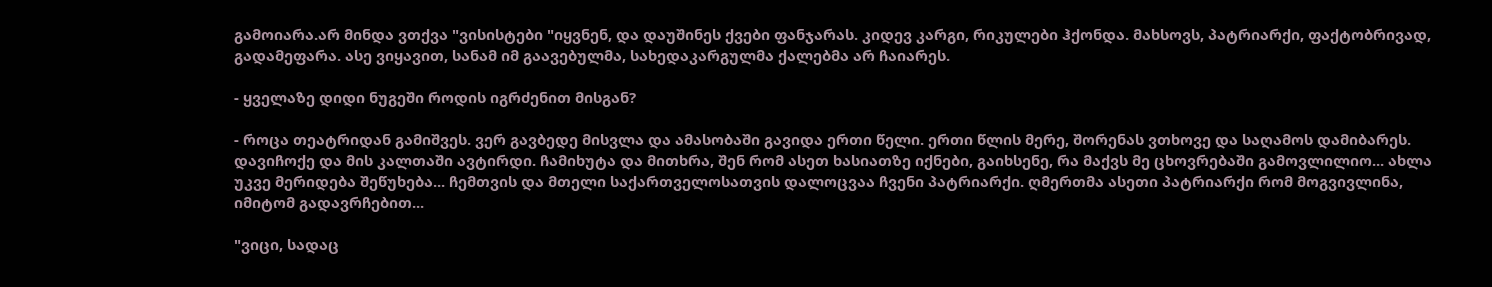გამოიარა.არ მინდა ვთქვა "ვისისტები "იყვნენ, და დაუშინეს ქვები ფანჯარას. კიდევ კარგი, რიკულები ჰქონდა. მახსოვს, პატრიარქი, ფაქტობრივად, გადამეფარა. ასე ვიყავით, სანამ იმ გაავებულმა, სახედაკარგულმა ქალებმა არ ჩაიარეს.

- ყველაზე დიდი ნუგეში როდის იგრძენით მისგან?

- როცა თეატრიდან გამიშვეს. ვერ გავბედე მისვლა და ამასობაში გავიდა ერთი წელი. ერთი წლის მერე, შორენას ვთხოვე და საღამოს დამიბარეს. დავიჩოქე და მის კალთაში ავტირდი. ჩამიხუტა და მითხრა, შენ რომ ასეთ ხასიათზე იქნები, გაიხსენე, რა მაქვს მე ცხოვრებაში გამოვლილიო... ახლა უკვე მერიდება შეწუხება... ჩემთვის და მთელი საქართველოსათვის დალოცვაა ჩვენი პატრიარქი. ღმერთმა ასეთი პატრიარქი რომ მოგვივლინა, იმიტომ გადავრჩებით...

"ვიცი, სადაც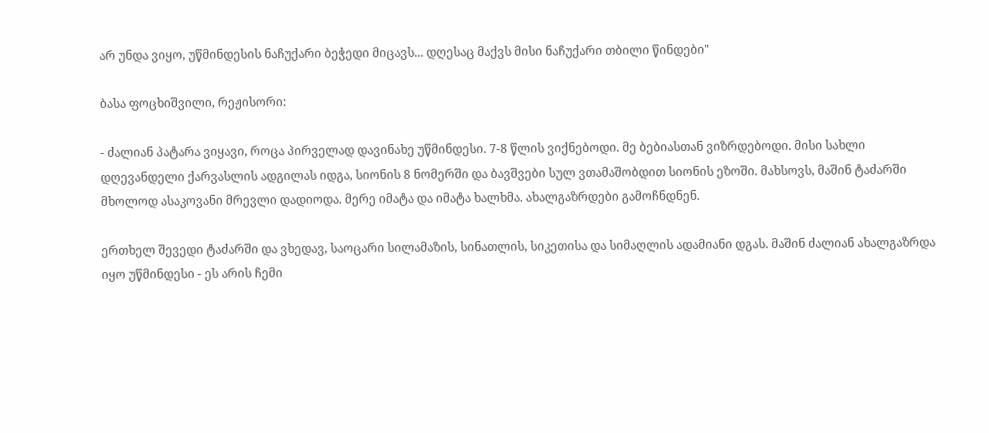არ უნდა ვიყო, უწმინდესის ნაჩუქარი ბეჭედი მიცავს... დღესაც მაქვს მისი ნაჩუქარი თბილი წინდები"

ბასა ფოცხიშვილი, რეჟისორი:

- ძალიან პატარა ვიყავი, როცა პირველად დავინახე უწმინდესი. 7-8 წლის ვიქნებოდი. მე ბებიასთან ვიზრდებოდი. მისი სახლი დღევანდელი ქარვასლის ადგილას იდგა, სიონის 8 ნომერში და ბავშვები სულ ვთამაშობდით სიონის ეზოში. მახსოვს, მაშინ ტაძარში მხოლოდ ასაკოვანი მრევლი დადიოდა. მერე იმატა და იმატა ხალხმა. ახალგაზრდები გამოჩნდნენ.

ერთხელ შევედი ტაძარში და ვხედავ, საოცარი სილამაზის, სინათლის, სიკეთისა და სიმაღლის ადამიანი დგას. მაშინ ძალიან ახალგაზრდა იყო უწმინდესი - ეს არის ჩემი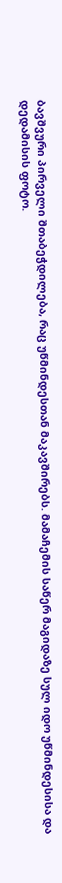ბავშვური პირველი შთაბეჭდილება, რაც უწმინდესთან მაკავშირებს. მამაჩემის საწერ მაგიდაზე სულ იდო უწმინდესისა და დედამისის ფოტო.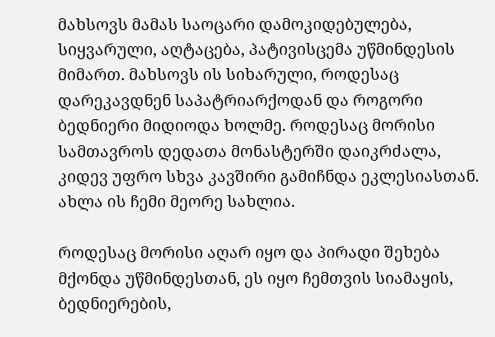მახსოვს მამას საოცარი დამოკიდებულება, სიყვარული, აღტაცება, პატივისცემა უწმინდესის მიმართ. მახსოვს ის სიხარული, როდესაც დარეკავდნენ საპატრიარქოდან და როგორი ბედნიერი მიდიოდა ხოლმე. როდესაც მორისი სამთავროს დედათა მონასტერში დაიკრძალა, კიდევ უფრო სხვა კავშირი გამიჩნდა ეკლესიასთან. ახლა ის ჩემი მეორე სახლია.

როდესაც მორისი აღარ იყო და პირადი შეხება მქონდა უწმინდესთან, ეს იყო ჩემთვის სიამაყის, ბედნიერების,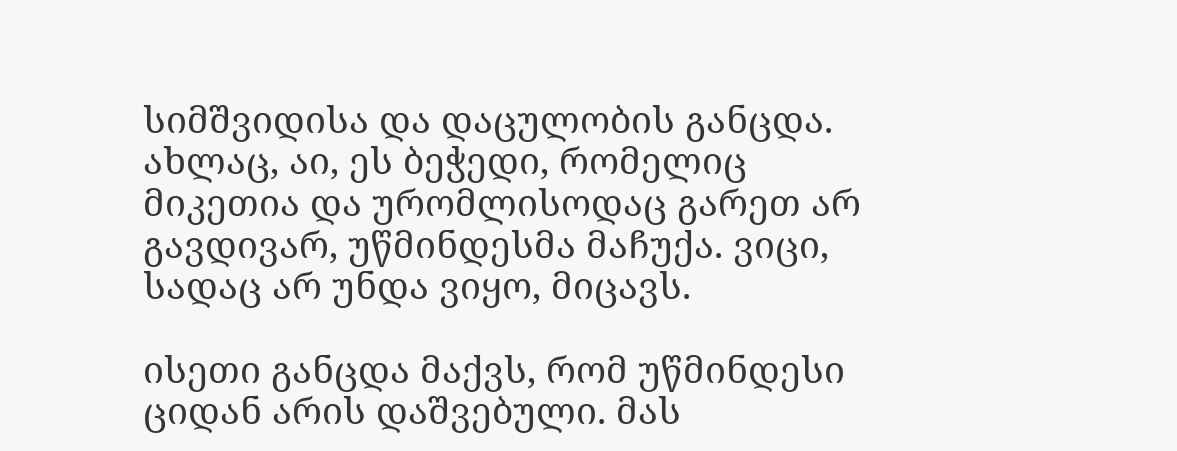სიმშვიდისა და დაცულობის განცდა. ახლაც, აი, ეს ბეჭედი, რომელიც მიკეთია და ურომლისოდაც გარეთ არ გავდივარ, უწმინდესმა მაჩუქა. ვიცი, სადაც არ უნდა ვიყო, მიცავს.

ისეთი განცდა მაქვს, რომ უწმინდესი ციდან არის დაშვებული. მას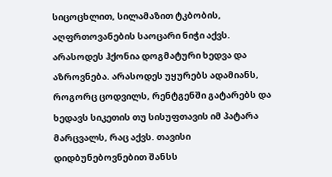სიცოცხლით, სილამაზით ტკბობის, აღფრთოვანების საოცარი ნიჭი აქვს. არასოდეს ჰქონია დოგმატური ხედვა და აზროვნება. არასოდეს უყურებს ადამიანს, როგორც ცოდვილს, რენტგენში გატარებს და ხედავს სიკეთის თუ სისუფთავის იმ პატარა მარცვალს, რაც აქვს. თავისი დიდბუნებოვნებით შანსს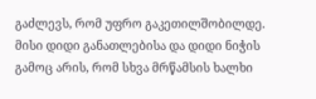გაძლევს, რომ უფრო გაკეთილშობილდე. მისი დიდი განათლებისა და დიდი ნიჭის გამოც არის, რომ სხვა მრწამსის ხალხი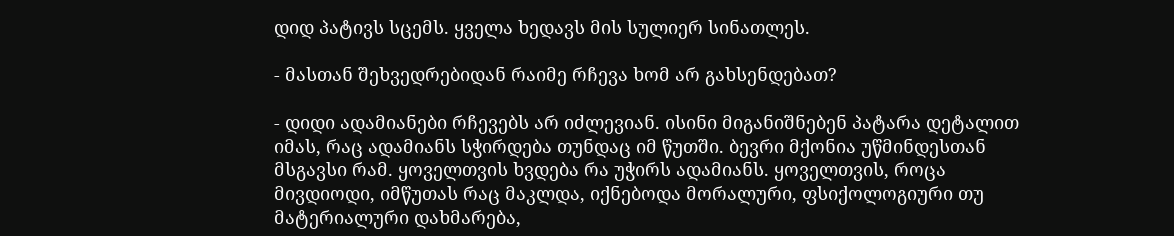დიდ პატივს სცემს. ყველა ხედავს მის სულიერ სინათლეს.

- მასთან შეხვედრებიდან რაიმე რჩევა ხომ არ გახსენდებათ?

- დიდი ადამიანები რჩევებს არ იძლევიან. ისინი მიგანიშნებენ პატარა დეტალით იმას, რაც ადამიანს სჭირდება თუნდაც იმ წუთში. ბევრი მქონია უწმინდესთან მსგავსი რამ. ყოველთვის ხვდება რა უჭირს ადამიანს. ყოველთვის, როცა მივდიოდი, იმწუთას რაც მაკლდა, იქნებოდა მორალური, ფსიქოლოგიური თუ მატერიალური დახმარება,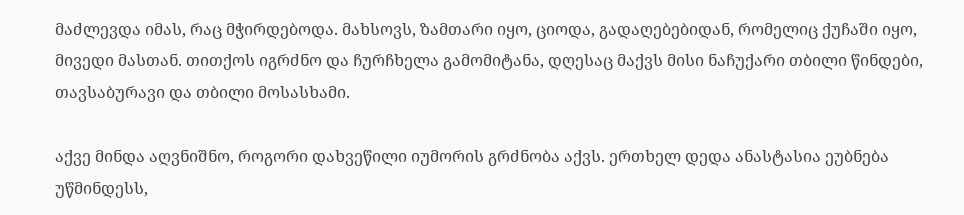მაძლევდა იმას, რაც მჭირდებოდა. მახსოვს, ზამთარი იყო, ციოდა, გადაღებებიდან, რომელიც ქუჩაში იყო, მივედი მასთან. თითქოს იგრძნო და ჩურჩხელა გამომიტანა, დღესაც მაქვს მისი ნაჩუქარი თბილი წინდები, თავსაბურავი და თბილი მოსასხამი.

აქვე მინდა აღვნიშნო, როგორი დახვეწილი იუმორის გრძნობა აქვს. ერთხელ დედა ანასტასია ეუბნება უწმინდესს,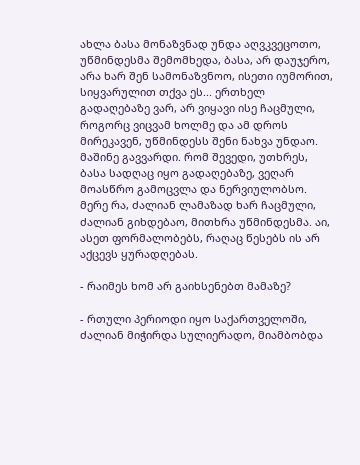ახლა ბასა მონაზვნად უნდა აღვკვეცოთო, უწმინდესმა შემომხედა, ბასა, არ დაუჯერო, არა ხარ შენ სამონაზვნოო, ისეთი იუმორით, სიყვარულით თქვა ეს... ერთხელ გადაღებაზე ვარ, არ ვიყავი ისე ჩაცმული, როგორც ვიცვამ ხოლმე და ამ დროს მირეკავენ, უწმინდესს შენი ნახვა უნდაო. მაშინე გავვარდი. რომ შევედი, უთხრეს, ბასა სადღაც იყო გადაღებაზე, ვეღარ მოასწრო გამოცვლა და ნერვიულობსო. მერე რა, ძალიან ლამაზად ხარ ჩაცმული, ძალიან გიხდებაო, მითხრა უწმინდესმა. აი, ასეთ ფორმალობებს, რაღაც წესებს ის არ აქცევს ყურადღებას.

- რაიმეს ხომ არ გაიხსენებთ მამაზე?

- რთული პერიოდი იყო საქართველოში, ძალიან მიჭირდა სულიერადო, მიამბობდა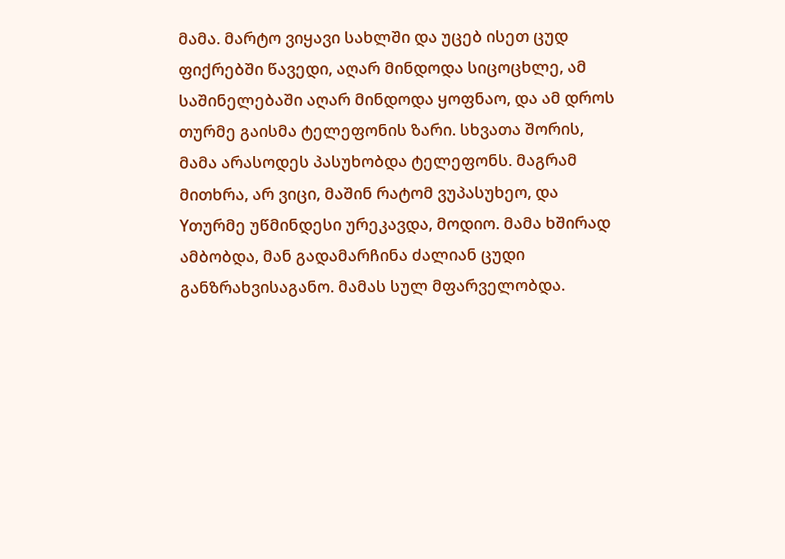მამა. მარტო ვიყავი სახლში და უცებ ისეთ ცუდ ფიქრებში წავედი, აღარ მინდოდა სიცოცხლე, ამ საშინელებაში აღარ მინდოდა ყოფნაო, და ამ დროს თურმე გაისმა ტელეფონის ზარი. სხვათა შორის, მამა არასოდეს პასუხობდა ტელეფონს. მაგრამ მითხრა, არ ვიცი, მაშინ რატომ ვუპასუხეო, და Yთურმე უწმინდესი ურეკავდა, მოდიო. მამა ხშირად ამბობდა, მან გადამარჩინა ძალიან ცუდი განზრახვისაგანო. მამას სულ მფარველობდა.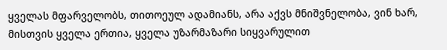ყველას მფარველობს, თითოეულ ადამიანს, არა აქვს მნიშვნელობა, ვინ ხარ, მისთვის ყველა ერთია, ყველა უზარმაზარი სიყვარულით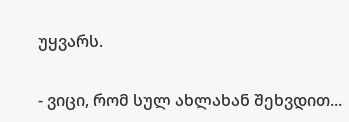უყვარს.

- ვიცი, რომ სულ ახლახან შეხვდით...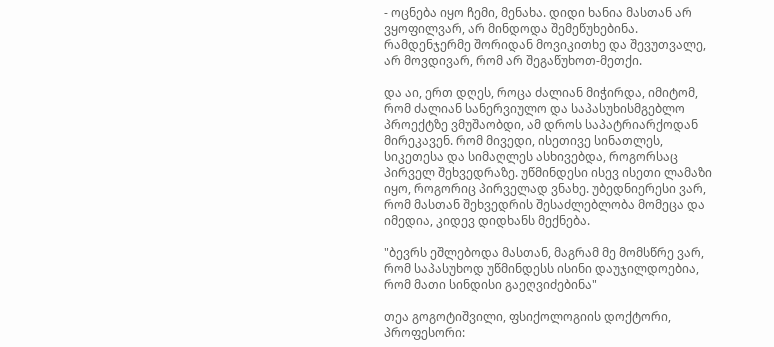- ოცნება იყო ჩემი, მენახა. დიდი ხანია მასთან არ ვყოფილვარ, არ მინდოდა შემეწუხებინა. რამდენჯერმე შორიდან მოვიკითხე და შევუთვალე, არ მოვდივარ, რომ არ შეგაწუხოთ-მეთქი.

და აი, ერთ დღეს, როცა ძალიან მიჭირდა, იმიტომ, რომ ძალიან სანერვიულო და საპასუხისმგებლო პროექტზე ვმუშაობდი, ამ დროს საპატრიარქოდან მირეკავენ. რომ მივედი, ისეთივე სინათლეს, სიკეთესა და სიმაღლეს ასხივებდა, როგორსაც პირველ შეხვედრაზე. უწმინდესი ისევ ისეთი ლამაზი იყო, როგორიც პირველად ვნახე. უბედნიერესი ვარ, რომ მასთან შეხვედრის შესაძლებლობა მომეცა და იმედია, კიდევ დიდხანს მექნება.

"ბევრს ეშლებოდა მასთან, მაგრამ მე მომსწრე ვარ, რომ საპასუხოდ უწმინდესს ისინი დაუჯილდოებია, რომ მათი სინდისი გაეღვიძებინა"

თეა გოგოტიშვილი, ფსიქოლოგიის დოქტორი, პროფესორი: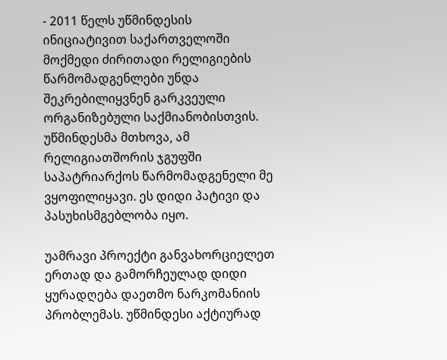- 2011 წელს უწმინდესის ინიციატივით საქართველოში მოქმედი ძირითადი რელიგიების წარმომადგენლები უნდა შეკრებილიყვნენ გარკვეული ორგანიზებული საქმიანობისთვის. უწმინდესმა მთხოვა, ამ რელიგიათშორის ჯგუფში საპატრიარქოს წარმომადგენელი მე ვყოფილიყავი. ეს დიდი პატივი და პასუხისმგებლობა იყო.

უამრავი პროექტი განვახორციელეთ ერთად და გამორჩეულად დიდი ყურადღება დაეთმო ნარკომანიის პრობლემას. უწმინდესი აქტიურად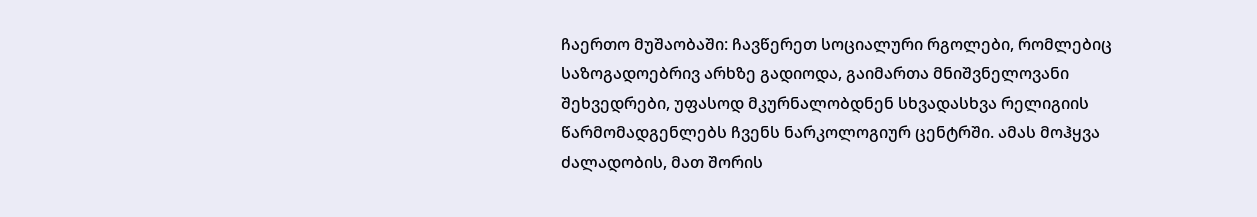ჩაერთო მუშაობაში: ჩავწერეთ სოციალური რგოლები, რომლებიც საზოგადოებრივ არხზე გადიოდა, გაიმართა მნიშვნელოვანი შეხვედრები, უფასოდ მკურნალობდნენ სხვადასხვა რელიგიის წარმომადგენლებს ჩვენს ნარკოლოგიურ ცენტრში. ამას მოჰყვა ძალადობის, მათ შორის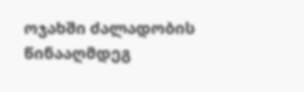ოჯახში ძალადობის წინააღმდეგ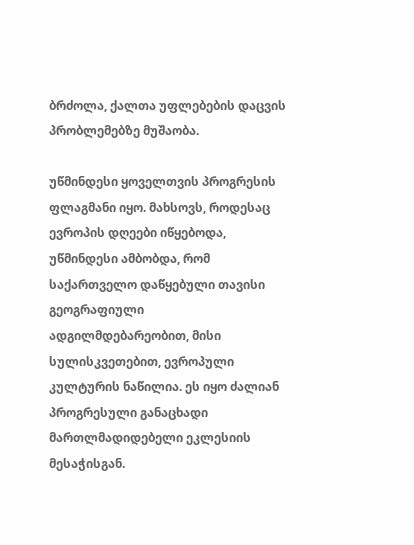ბრძოლა, ქალთა უფლებების დაცვის პრობლემებზე მუშაობა.

უწმინდესი ყოველთვის პროგრესის ფლაგმანი იყო. მახსოვს, როდესაც ევროპის დღეები იწყებოდა, უწმინდესი ამბობდა, რომ საქართველო დაწყებული თავისი გეოგრაფიული ადგილმდებარეობით, მისი სულისკვეთებით, ევროპული კულტურის ნაწილია. ეს იყო ძალიან პროგრესული განაცხადი მართლმადიდებელი ეკლესიის მესაჭისგან.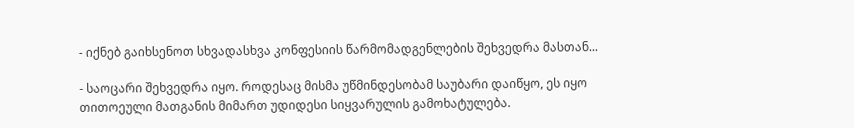- იქნებ გაიხსენოთ სხვადასხვა კონფესიის წარმომადგენლების შეხვედრა მასთან...

- საოცარი შეხვედრა იყო. როდესაც მისმა უწმინდესობამ საუბარი დაიწყო, ეს იყო თითოეული მათგანის მიმართ უდიდესი სიყვარულის გამოხატულება.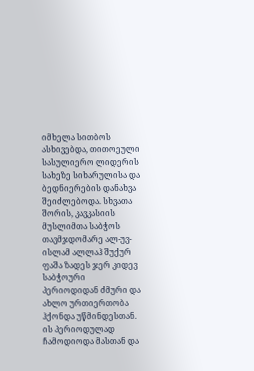იმხელა სითბოს ასხივებდა, თითოეული სასულიერო ლიდერის სახეზე სიხარულისა და ბედნიერების დანახვა შეიძლებოდა. სხვათა შორის, კავკასიის მუსლიმთა საბჭოს თავმჯდომარე ალ-უვ-ისლამ ალლაჰ შუქურ ფაშა ზადეს ჯერ კიდევ საბჭოური პერიოდიდან ძმური და ახლო ურთიერთობა ჰქონდა უწმინდესთან. ის პერიოდულად ჩამოდიოდა მასთან და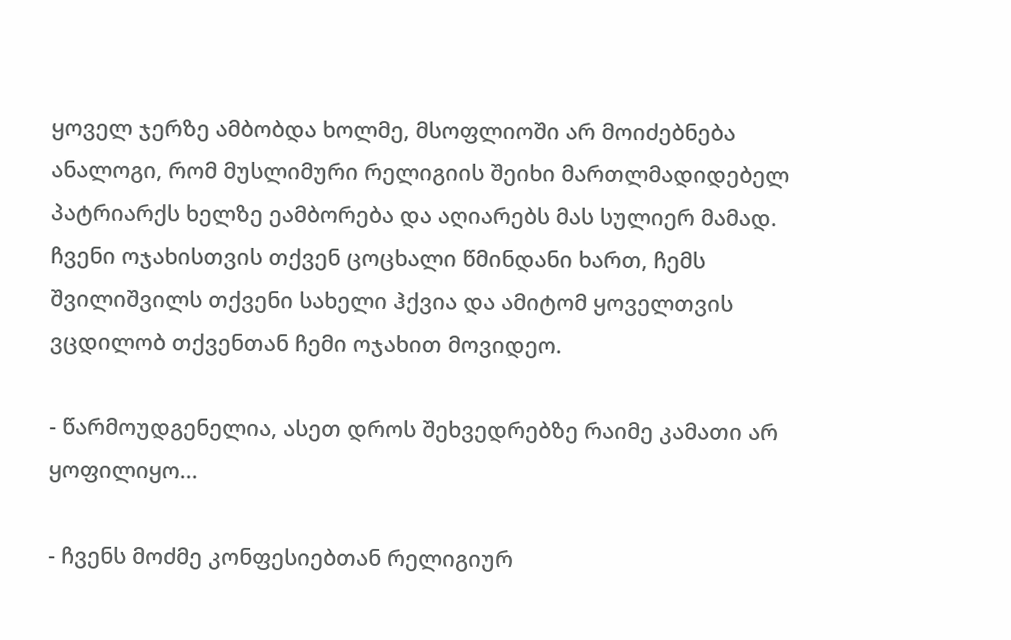ყოველ ჯერზე ამბობდა ხოლმე, მსოფლიოში არ მოიძებნება ანალოგი, რომ მუსლიმური რელიგიის შეიხი მართლმადიდებელ პატრიარქს ხელზე ეამბორება და აღიარებს მას სულიერ მამად. ჩვენი ოჯახისთვის თქვენ ცოცხალი წმინდანი ხართ, ჩემს შვილიშვილს თქვენი სახელი ჰქვია და ამიტომ ყოველთვის ვცდილობ თქვენთან ჩემი ოჯახით მოვიდეო.

- წარმოუდგენელია, ასეთ დროს შეხვედრებზე რაიმე კამათი არ ყოფილიყო...

- ჩვენს მოძმე კონფესიებთან რელიგიურ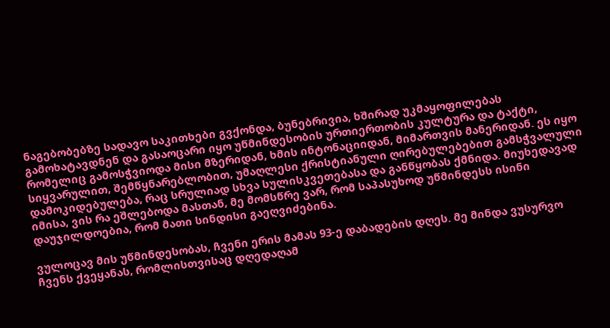ნაგებობებზე სადავო საკითხები გვქონდა, ბუნებრივია, ხშირად უკმაყოფილებას გამოხატავდნენ და გასაოცარი იყო უწმინდესობის ურთიერთობის კულტურა და ტაქტი, რომელიც გამოსჭვიოდა მისი მზერიდან, ხმის ინტონაციიდან, მიმართვის მანერიდან. ეს იყო სიყვარულით, შემწყნარებლობით, უმაღლესი ქრისტიანული ღირებულებებით გამსჭვალული დამოკიდებულება, რაც სრულიად სხვა სულისკვეთებასა და განწყობას ქმნიდა. მიუხედავად იმისა, ვის რა ეშლებოდა მასთან, მე მომსწრე ვარ, რომ საპასუხოდ უწმინდესს ისინი დაუჯილდოებია, რომ მათი სინდისი გაეღვიძებინა.

ვულოცავ მის უწმინდესობას, ჩვენი ერის მამას 93-ე დაბადების დღეს. მე მინდა ვუსურვო ჩვენს ქვეყანას, რომლისთვისაც დღედაღამ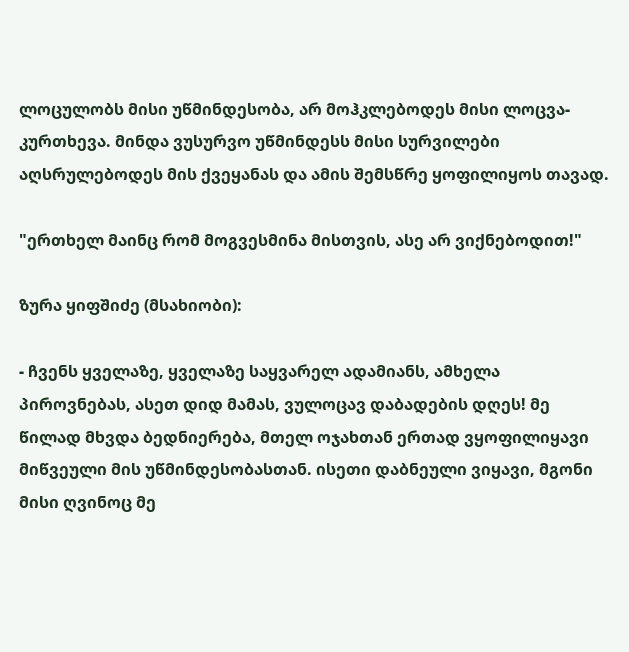ლოცულობს მისი უწმინდესობა, არ მოჰკლებოდეს მისი ლოცვა-კურთხევა. მინდა ვუსურვო უწმინდესს მისი სურვილები აღსრულებოდეს მის ქვეყანას და ამის შემსწრე ყოფილიყოს თავად.

"ერთხელ მაინც რომ მოგვესმინა მისთვის, ასე არ ვიქნებოდით!"

ზურა ყიფშიძე (მსახიობი):

- ჩვენს ყველაზე, ყველაზე საყვარელ ადამიანს, ამხელა პიროვნებას, ასეთ დიდ მამას, ვულოცავ დაბადების დღეს! მე წილად მხვდა ბედნიერება, მთელ ოჯახთან ერთად ვყოფილიყავი მიწვეული მის უწმინდესობასთან. ისეთი დაბნეული ვიყავი, მგონი მისი ღვინოც მე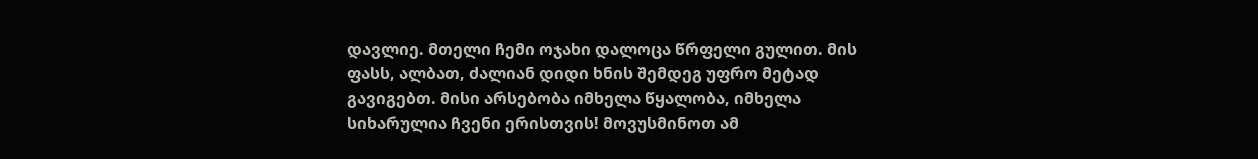დავლიე. მთელი ჩემი ოჯახი დალოცა წრფელი გულით. მის ფასს, ალბათ, ძალიან დიდი ხნის შემდეგ უფრო მეტად გავიგებთ. მისი არსებობა იმხელა წყალობა, იმხელა სიხარულია ჩვენი ერისთვის! მოვუსმინოთ ამ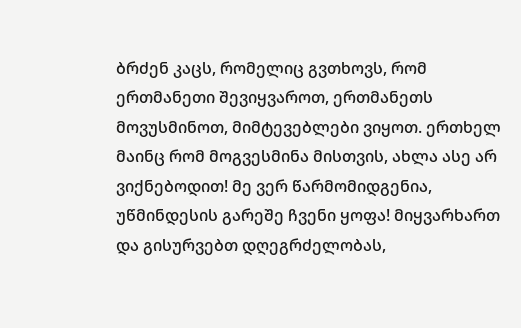ბრძენ კაცს, რომელიც გვთხოვს, რომ ერთმანეთი შევიყვაროთ, ერთმანეთს მოვუსმინოთ, მიმტევებლები ვიყოთ. ერთხელ მაინც რომ მოგვესმინა მისთვის, ახლა ასე არ ვიქნებოდით! მე ვერ წარმომიდგენია, უწმინდესის გარეშე ჩვენი ყოფა! მიყვარხართ და გისურვებთ დღეგრძელობას,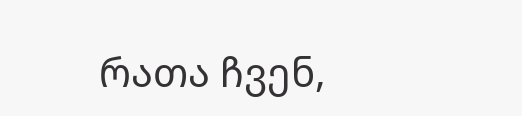რათა ჩვენ,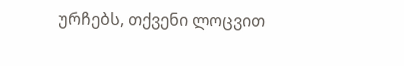ურჩებს, თქვენი ლოცვით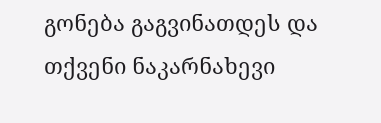გონება გაგვინათდეს და თქვენი ნაკარნახევი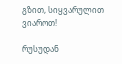გზით, სიყვარულით ვიაროთ!

რუსუდან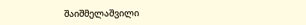შაიშმელაშვილი